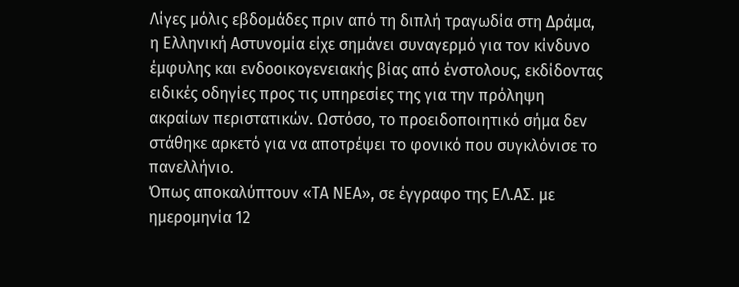Λίγες μόλις εβδομάδες πριν από τη διπλή τραγωδία στη Δράμα, η Ελληνική Αστυνομία είχε σημάνει συναγερμό για τον κίνδυνο έμφυλης και ενδοοικογενειακής βίας από ένστολους, εκδίδοντας ειδικές οδηγίες προς τις υπηρεσίες της για την πρόληψη ακραίων περιστατικών. Ωστόσο, το προειδοποιητικό σήμα δεν στάθηκε αρκετό για να αποτρέψει το φονικό που συγκλόνισε το πανελλήνιο.
Όπως αποκαλύπτουν «ΤΑ ΝΕΑ», σε έγγραφο της ΕΛ.ΑΣ. με ημερομηνία 12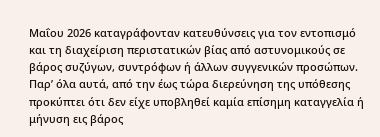Μαΐου 2026 καταγράφονταν κατευθύνσεις για τον εντοπισμό και τη διαχείριση περιστατικών βίας από αστυνομικούς σε βάρος συζύγων, συντρόφων ή άλλων συγγενικών προσώπων. Παρ’ όλα αυτά, από την έως τώρα διερεύνηση της υπόθεσης προκύπτει ότι δεν είχε υποβληθεί καμία επίσημη καταγγελία ή μήνυση εις βάρος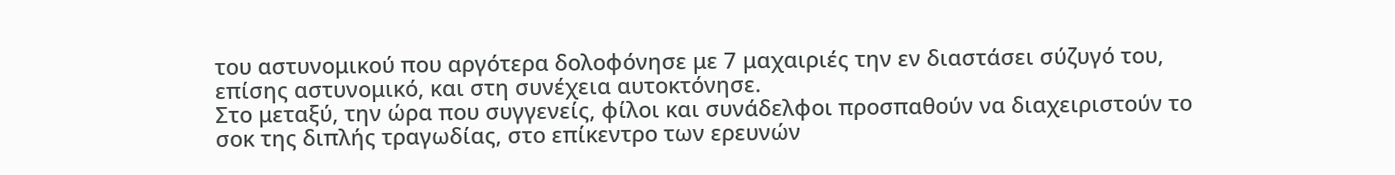του αστυνομικού που αργότερα δολοφόνησε με 7 μαχαιριές την εν διαστάσει σύζυγό του, επίσης αστυνομικό, και στη συνέχεια αυτοκτόνησε.
Στο μεταξύ, την ώρα που συγγενείς, φίλοι και συνάδελφοι προσπαθούν να διαχειριστούν το σοκ της διπλής τραγωδίας, στο επίκεντρο των ερευνών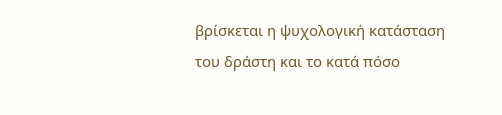βρίσκεται η ψυχολογική κατάσταση του δράστη και το κατά πόσο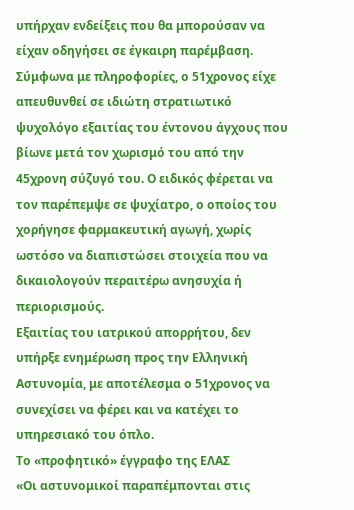υπήρχαν ενδείξεις που θα μπορούσαν να είχαν οδηγήσει σε έγκαιρη παρέμβαση.
Σύμφωνα με πληροφορίες, ο 51χρονος είχε απευθυνθεί σε ιδιώτη στρατιωτικό ψυχολόγο εξαιτίας του έντονου άγχους που βίωνε μετά τον χωρισμό του από την 45χρονη σύζυγό του. Ο ειδικός φέρεται να τον παρέπεμψε σε ψυχίατρο, ο οποίος του χορήγησε φαρμακευτική αγωγή, χωρίς ωστόσο να διαπιστώσει στοιχεία που να δικαιολογούν περαιτέρω ανησυχία ή περιορισμούς.
Εξαιτίας του ιατρικού απορρήτου, δεν υπήρξε ενημέρωση προς την Ελληνική Αστυνομία, με αποτέλεσμα ο 51χρονος να συνεχίσει να φέρει και να κατέχει το υπηρεσιακό του όπλο.
Το «προφητικό» έγγραφο της ΕΛΑΣ
«Οι αστυνομικοί παραπέμπονται στις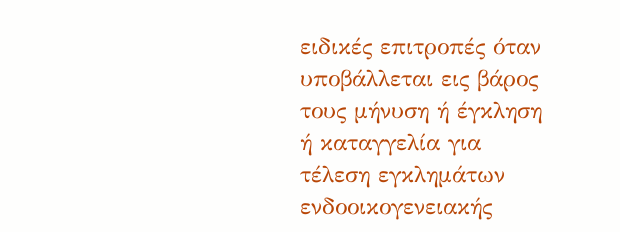ειδικές επιτροπές όταν υποβάλλεται εις βάρος τους μήνυση ή έγκληση ή καταγγελία για τέλεση εγκλημάτων ενδοοικογενειακής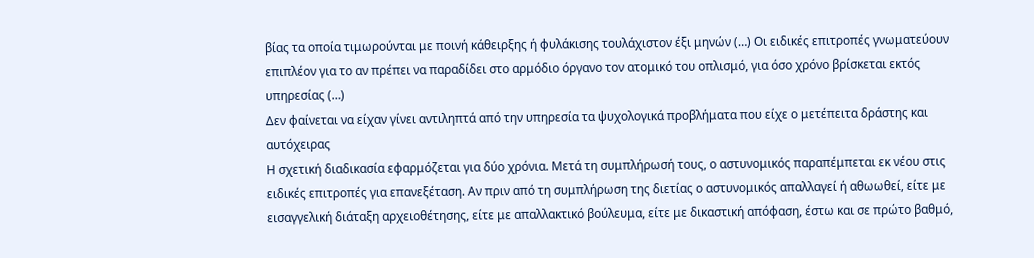βίας τα οποία τιμωρούνται με ποινή κάθειρξης ή φυλάκισης τουλάχιστον έξι μηνών (…) Οι ειδικές επιτροπές γνωματεύουν επιπλέον για το αν πρέπει να παραδίδει στο αρμόδιο όργανο τον ατομικό του οπλισμό, για όσο χρόνο βρίσκεται εκτός υπηρεσίας (…)
Δεν φαίνεται να είχαν γίνει αντιληπτά από την υπηρεσία τα ψυχολογικά προβλήματα που είχε ο μετέπειτα δράστης και αυτόχειρας
Η σχετική διαδικασία εφαρμόζεται για δύο χρόνια. Μετά τη συμπλήρωσή τους, ο αστυνομικός παραπέμπεται εκ νέου στις ειδικές επιτροπές για επανεξέταση. Αν πριν από τη συμπλήρωση της διετίας ο αστυνομικός απαλλαγεί ή αθωωθεί, είτε με εισαγγελική διάταξη αρχειοθέτησης, είτε με απαλλακτικό βούλευμα, είτε με δικαστική απόφαση, έστω και σε πρώτο βαθμό,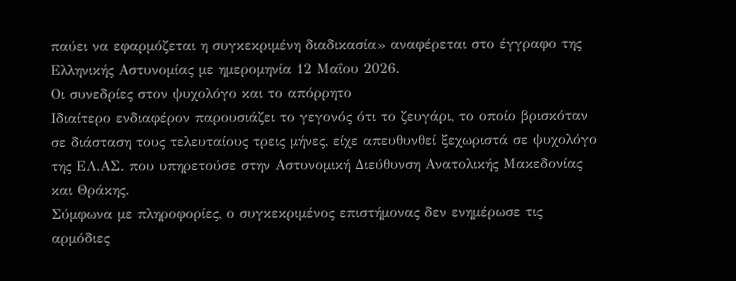παύει να εφαρμόζεται η συγκεκριμένη διαδικασία» αναφέρεται στο έγγραφο της Ελληνικής Αστυνομίας με ημερομηνία 12 Μαΐου 2026.
Οι συνεδρίες στον ψυχολόγο και το απόρρητο
Ιδιαίτερο ενδιαφέρον παρουσιάζει το γεγονός ότι το ζευγάρι, το οποίο βρισκόταν σε διάσταση τους τελευταίους τρεις μήνες, είχε απευθυνθεί ξεχωριστά σε ψυχολόγο της ΕΛ.ΑΣ. που υπηρετούσε στην Αστυνομική Διεύθυνση Ανατολικής Μακεδονίας και Θράκης.
Σύμφωνα με πληροφορίες, ο συγκεκριμένος επιστήμονας δεν ενημέρωσε τις αρμόδιες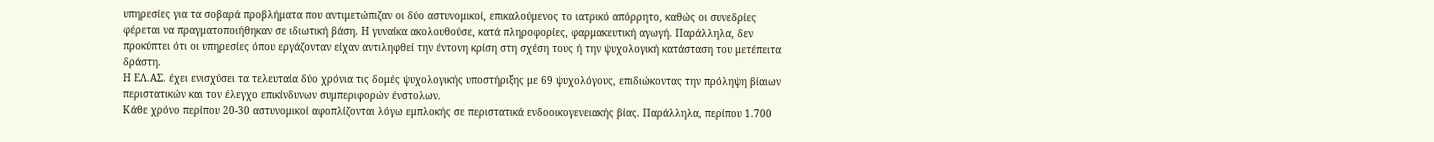υπηρεσίες για τα σοβαρά προβλήματα που αντιμετώπιζαν οι δύο αστυνομικοί, επικαλούμενος το ιατρικό απόρρητο, καθώς οι συνεδρίες φέρεται να πραγματοποιήθηκαν σε ιδιωτική βάση. Η γυναίκα ακολουθούσε, κατά πληροφορίες, φαρμακευτική αγωγή. Παράλληλα, δεν προκύπτει ότι οι υπηρεσίες όπου εργάζονταν είχαν αντιληφθεί την έντονη κρίση στη σχέση τους ή την ψυχολογική κατάσταση του μετέπειτα δράστη.
Η ΕΛ.ΑΣ. έχει ενισχύσει τα τελευταία δύο χρόνια τις δομές ψυχολογικής υποστήριξης με 69 ψυχολόγους, επιδιώκοντας την πρόληψη βίαιων περιστατικών και τον έλεγχο επικίνδυνων συμπεριφορών ένστολων.
Κάθε χρόνο περίπου 20-30 αστυνομικοί αφοπλίζονται λόγω εμπλοκής σε περιστατικά ενδοοικογενειακής βίας. Παράλληλα, περίπου 1.700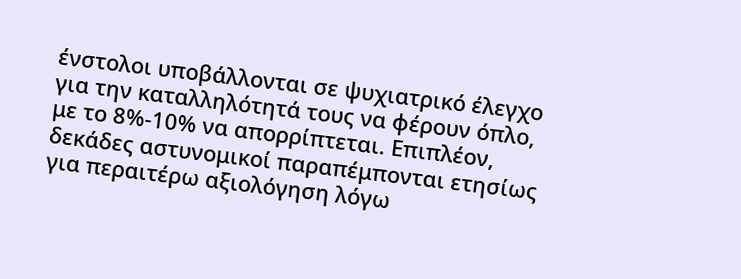ένστολοι υποβάλλονται σε ψυχιατρικό έλεγχο για την καταλληλότητά τους να φέρουν όπλο, με το 8%-10% να απορρίπτεται. Επιπλέον, δεκάδες αστυνομικοί παραπέμπονται ετησίως για περαιτέρω αξιολόγηση λόγω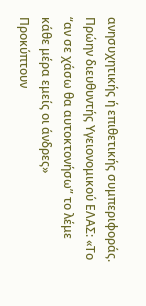ανησυχητικής ή επιθετικής συμπεριφοράς.
Πρώην διευθυντής Υγειονομικού ΕΛΑΣ: «Το “αν σε χάσω θα αυτοκτονήσω” το λέμε κάθε μέρα εμείς οι άνδρες»
Προκύπτουν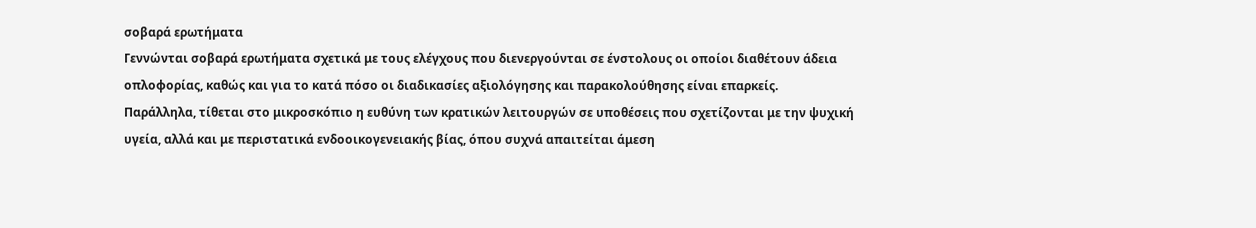σοβαρά ερωτήματα
Γεννώνται σοβαρά ερωτήματα σχετικά με τους ελέγχους που διενεργούνται σε ένστολους οι οποίοι διαθέτουν άδεια οπλοφορίας, καθώς και για το κατά πόσο οι διαδικασίες αξιολόγησης και παρακολούθησης είναι επαρκείς.
Παράλληλα, τίθεται στο μικροσκόπιο η ευθύνη των κρατικών λειτουργών σε υποθέσεις που σχετίζονται με την ψυχική υγεία, αλλά και με περιστατικά ενδοοικογενειακής βίας, όπου συχνά απαιτείται άμεση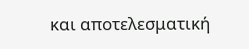και αποτελεσματική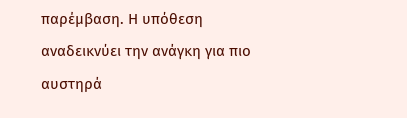παρέμβαση. Η υπόθεση αναδεικνύει την ανάγκη για πιο αυστηρά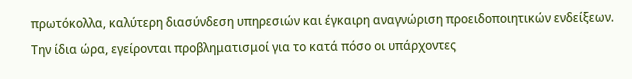πρωτόκολλα, καλύτερη διασύνδεση υπηρεσιών και έγκαιρη αναγνώριση προειδοποιητικών ενδείξεων.
Την ίδια ώρα, εγείρονται προβληματισμοί για το κατά πόσο οι υπάρχοντες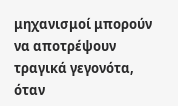μηχανισμοί μπορούν να αποτρέψουν τραγικά γεγονότα, όταν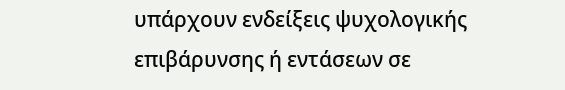υπάρχουν ενδείξεις ψυχολογικής επιβάρυνσης ή εντάσεων σε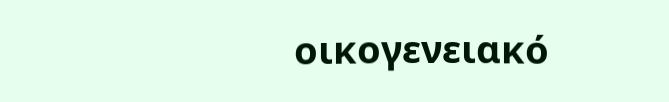οικογενειακό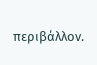περιβάλλον.